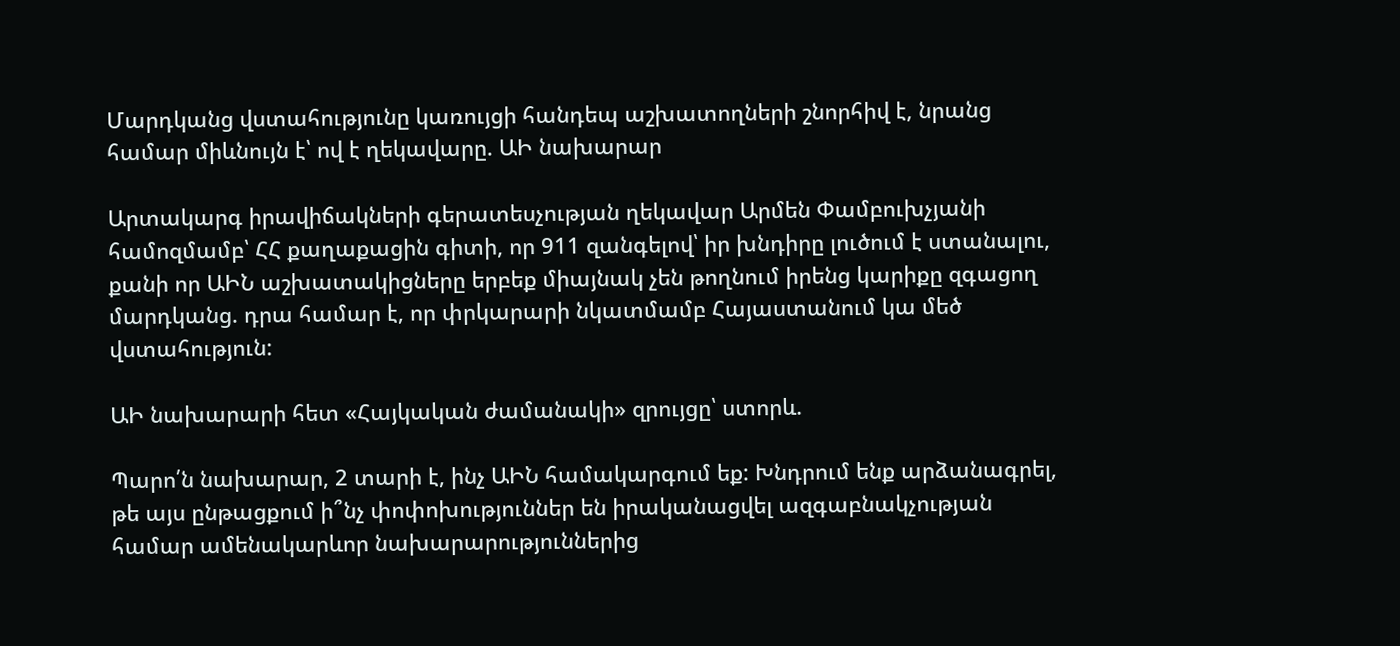Մարդկանց վստահությունը կառույցի հանդեպ աշխատողների շնորհիվ է, նրանց համար միևնույն է՝ ով է ղեկավարը. ԱԻ նախարար

Արտակարգ իրավիճակների գերատեսչության ղեկավար Արմեն Փամբուխչյանի համոզմամբ՝ ՀՀ քաղաքացին գիտի, որ 911 զանգելով՝ իր խնդիրը լուծում է ստանալու, քանի որ ԱԻՆ աշխատակիցները երբեք միայնակ չեն թողնում իրենց կարիքը զգացող մարդկանց. դրա համար է, որ փրկարարի նկատմամբ Հայաստանում կա մեծ վստահություն:

ԱԻ նախարարի հետ «Հայկական ժամանակի» զրույցը՝ ստորև.

Պարո՛ն նախարար, 2 տարի է, ինչ ԱԻՆ համակարգում եք: Խնդրում ենք արձանագրել, թե այս ընթացքում ի՞նչ փոփոխություններ են իրականացվել ազգաբնակչության համար ամենակարևոր նախարարություններից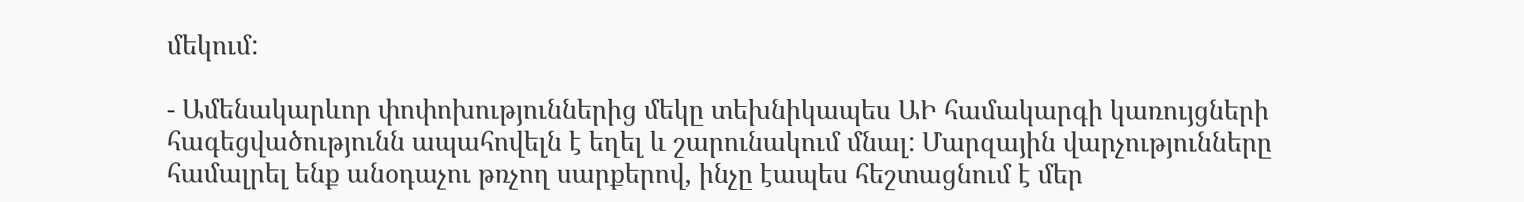մեկում:

- Ամենակարևոր փոփոխություններից մեկը տեխնիկապես ԱԻ համակարգի կառույցների հագեցվածությունն ապահովելն է եղել և շարունակում մնալ: Մարզային վարչությունները համալրել ենք անօդաչու թռչող սարքերով, ինչը էապես հեշտացնում է մեր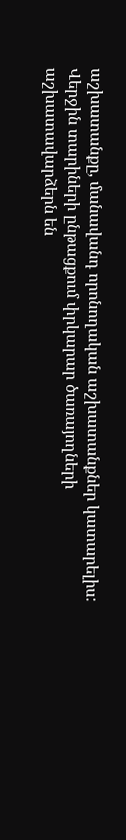աշխատանքը, մանավանդ որոնողական աշխատանքներ կատարելիս: Վերջին տարիների ընթացքում փրկարար ծառայողների աշխատավարձերն են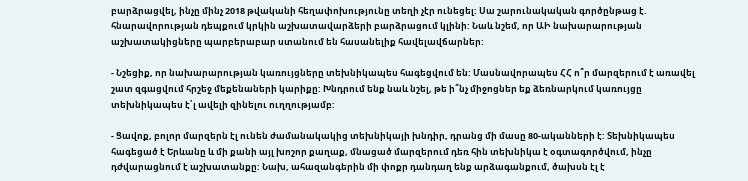բարձրացվել, ինչը մինչ 2018 թվականի հեղափոխությունը տեղի չէր ունեցել: Սա շարունակական գործընթաց է. հնարավորության դեպքում կրկին աշխատավարձերի բարձրացում կլինի: Նաև նշեմ, որ ԱԻ նախարարության աշխատակիցները պարբերաբար ստանում են հասանելիք հավելավճարներ:

- Նշեցիք, որ նախարարության կառույցները տեխնիկապես հագեցվում են: Մասնավորապես ՀՀ ո՞ր մարզերում է առավել շատ զգացվում հրշեջ մեքենաների կարիքը: Խնդրում ենք նաև նշել, թե ի՞նչ միջոցներ եք ձեռնարկում կառույցը տեխնիկապես է՛լ ավելի զինելու ուղղությամբ:

- Ցավոք, բոլոր մարզերն էլ ունեն ժամանակակից տեխնիկայի խնդիր, դրանց մի մասը 80-ականների է: Տեխնիկապես հագեցած է Երևանը և մի քանի այլ խոշոր քաղաք, մնացած մարզերում դեռ հին տեխնիկա է օգտագործվում, ինչը դժվարացնում է աշխատանքը: Նախ, ահազանգերին մի փոքր դանդաղ ենք արձագանքում, ծախսն էլ է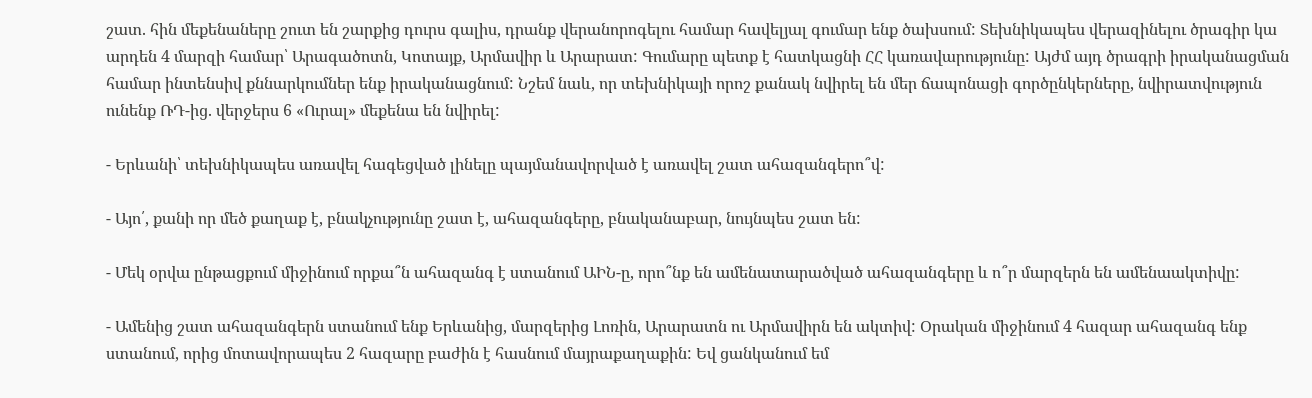շատ. հին մեքենաները շուտ են շարքից դուրս գալիս, դրանք վերանորոգելու համար հավելյալ գումար ենք ծախսում: Տեխնիկապես վերազինելու ծրագիր կա արդեն 4 մարզի համար՝ Արագածոտն, Կոտայք, Արմավիր և Արարատ: Գումարը պետք է հատկացնի ՀՀ կառավարությունը: Այժմ այդ ծրագրի իրականացման համար ինտենսիվ քննարկումներ ենք իրականացնում: Նշեմ նաև, որ տեխնիկայի որոշ քանակ նվիրել են մեր ճապոնացի գործընկերները, նվիրատվություն ունենք ՌԴ-ից. վերջերս 6 «Ուրալ» մեքենա են նվիրել:

- Երևանի՝ տեխնիկապես առավել հագեցված լինելը պայմանավորված է առավել շատ ահազանգերո՞վ:

- Այո՛, քանի որ մեծ քաղաք է, բնակչությունը շատ է, ահազանգերը, բնականաբար, նույնպես շատ են:

- Մեկ օրվա ընթացքում միջինում որքա՞ն ահազանգ է ստանում ԱԻՆ-ը, որո՞նք են ամենատարածված ահազանգերը և ո՞ր մարզերն են ամենաակտիվը:

- Ամենից շատ ահազանգերն ստանում ենք Երևանից, մարզերից Լոռին, Արարատն ու Արմավիրն են ակտիվ: Օրական միջինում 4 հազար ահազանգ ենք ստանում, որից մոտավորապես 2 հազարը բաժին է հասնում մայրաքաղաքին: Եվ ցանկանում եմ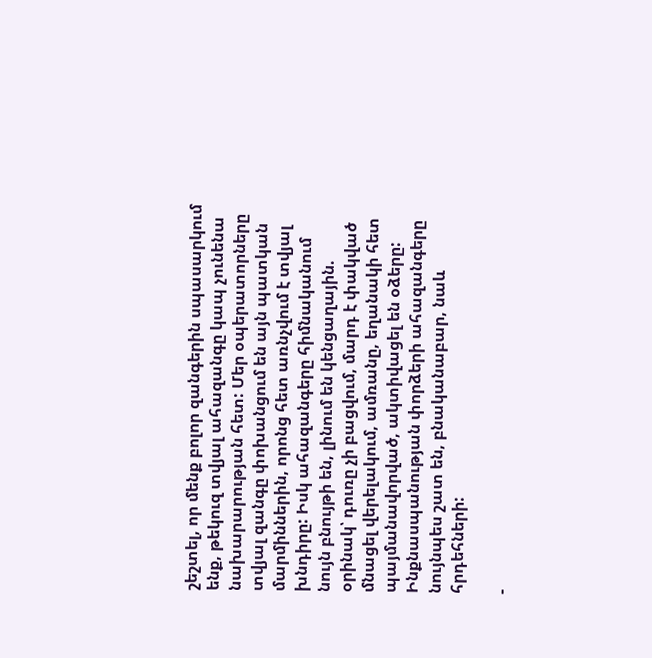շեշտել, որ մենք բոլոր զանգերին սպասարկում ենք, թեկուզ տվյալ ահազանգը կապ չունենա նախարարության հետ: Մեր օպերատորները տվյալ զանգը փոխանցում են այն պատկան մարմիններին, որոնց հետ առնչվում է տվյալ խնդիրը: Իսկ ահազանգերը հիմնականում նույն բնույթի են, լինում են կենցաղային. օրինակ՝ դուռը չի բացվում, մարդ է փակված մնացել վերելակում, ամռանը, եղանակի հետ պայմանավորված, ակտիվացել են օձերը: Ինքնասպանության փորձերի ահազանգերը նույնպես շատ են, բնականաբար, նաև հրդեհների:

-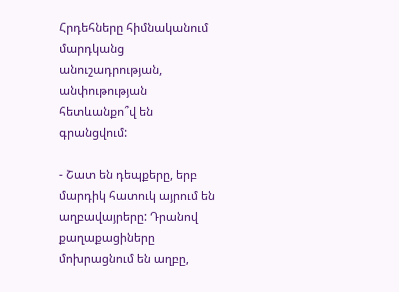Հրդեհները հիմնականում մարդկանց անուշադրության, անփութության հետևանքո՞վ են գրանցվում:

- Շատ են դեպքերը, երբ մարդիկ հատուկ այրում են աղբավայրերը: Դրանով քաղաքացիները մոխրացնում են աղբը,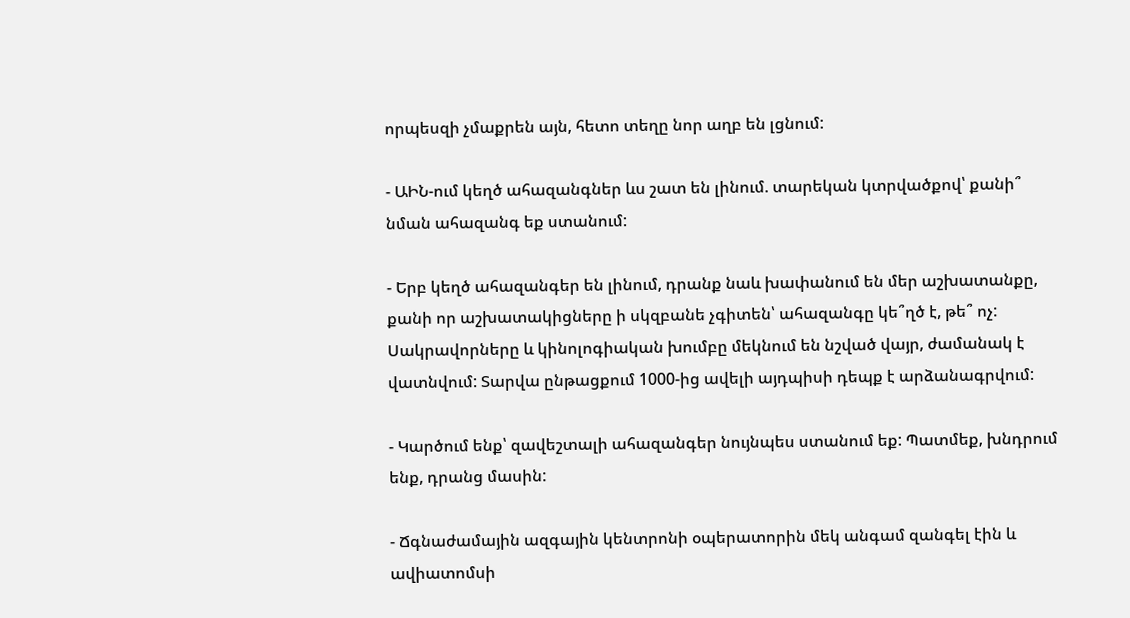որպեսզի չմաքրեն այն, հետո տեղը նոր աղբ են լցնում:

- ԱԻՆ-ում կեղծ ահազանգներ ևս շատ են լինում. տարեկան կտրվածքով՝ քանի՞ նման ահազանգ եք ստանում:

- Երբ կեղծ ահազանգեր են լինում, դրանք նաև խափանում են մեր աշխատանքը, քանի որ աշխատակիցները ի սկզբանե չգիտեն՝ ահազանգը կե՞ղծ է, թե՞ ոչ: Սակրավորները և կինոլոգիական խումբը մեկնում են նշված վայր, ժամանակ է վատնվում: Տարվա ընթացքում 1000-ից ավելի այդպիսի դեպք է արձանագրվում:

- Կարծում ենք՝ զավեշտալի ահազանգեր նույնպես ստանում եք: Պատմեք, խնդրում ենք, դրանց մասին:

- Ճգնաժամային ազգային կենտրոնի օպերատորին մեկ անգամ զանգել էին և ավիատոմսի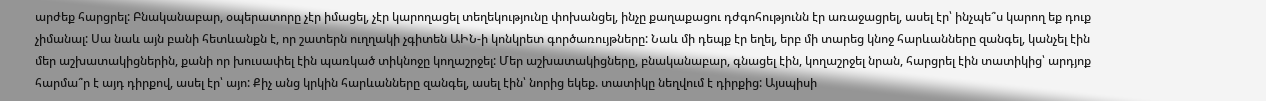արժեք հարցրել: Բնականաբար, օպերատորը չէր իմացել, չէր կարողացել տեղեկությունը փոխանցել, ինչը քաղաքացու դժգոհությունն էր առաջացրել, ասել էր՝ ինչպե՞ս կարող եք դուք չիմանալ: Սա նաև այն բանի հետևանքն է, որ շատերն ուղղակի չգիտեն ԱԻՆ-ի կոնկրետ գործառույթները: Նաև մի դեպք էր եղել, երբ մի տարեց կնոջ հարևանները զանգել, կանչել էին մեր աշխատակիցներին, քանի որ խուսափել էին պառկած տիկնոջը կողաշրջել: Մեր աշխատակիցները, բնականաբար, գնացել էին, կողաշրջել նրան, հարցրել էին տատիկից՝ արդյոք հարմա՞ր է այդ դիրքով, ասել էր՝ այո: Քիչ անց կրկին հարևանները զանգել, ասել էին՝ նորից եկեք. տատիկը նեղվում է դիրքից: Այսպիսի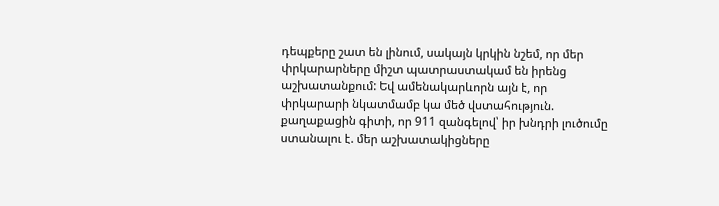դեպքերը շատ են լինում, սակայն կրկին նշեմ, որ մեր փրկարարները միշտ պատրաստակամ են իրենց աշխատանքում: Եվ ամենակարևորն այն է, որ փրկարարի նկատմամբ կա մեծ վստահություն. քաղաքացին գիտի, որ 911 զանգելով՝ իր խնդրի լուծումը ստանալու է. մեր աշխատակիցները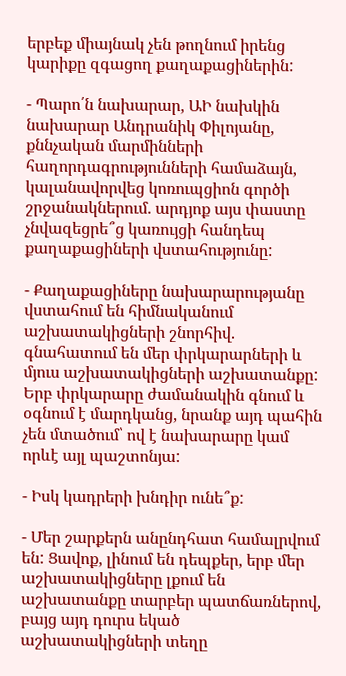երբեք միայնակ չեն թողնում իրենց կարիքը զգացող քաղաքացիներին:

- Պարո՛ն նախարար, ԱԻ նախկին նախարար Անդրանիկ Փիլոյանը, քննչական մարմինների հաղորդագրությունների համաձայն, կալանավորվեց կոռուպցիոն գործի շրջանակներում. արդյոք այս փաստը չնվազեցրե՞ց կառույցի հանդեպ քաղաքացիների վստահությունը:

- Քաղաքացիները նախարարությանը վստահում են հիմնականում աշխատակիցների շնորհիվ. գնահատում են մեր փրկարարների և մյուս աշխատակիցների աշխատանքը: Երբ փրկարարը ժամանակին գնում և օգնում է մարդկանց, նրանք այդ պահին չեն մտածում՝ ով է նախարարը կամ որևէ այլ պաշտոնյա:

- Իսկ կադրերի խնդիր ունե՞ք:

- Մեր շարքերն անընդհատ համալրվում են: Ցավոք, լինում են դեպքեր, երբ մեր աշխատակիցները լքում են աշխատանքը տարբեր պատճառներով, բայց այդ դուրս եկած աշխատակիցների տեղը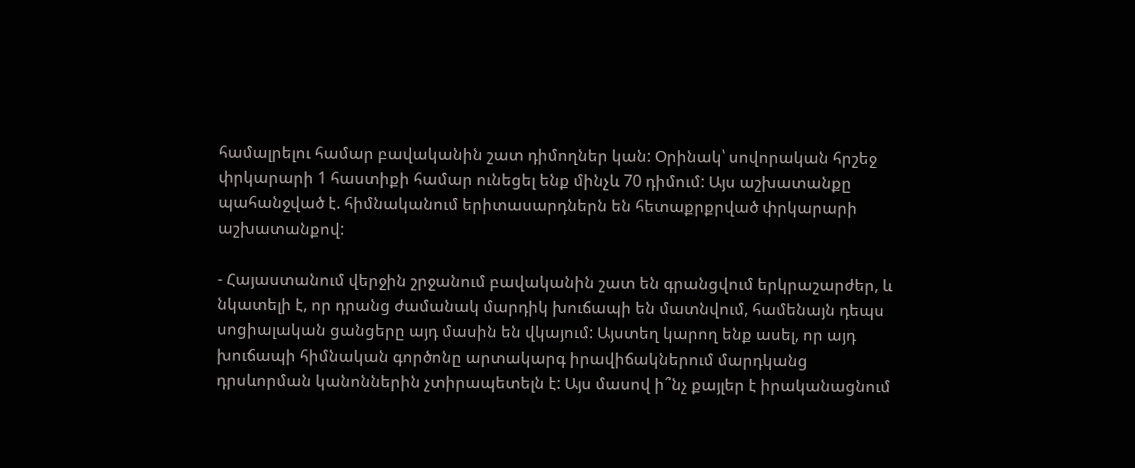համալրելու համար բավականին շատ դիմողներ կան: Օրինակ՝ սովորական հրշեջ փրկարարի 1 հաստիքի համար ունեցել ենք մինչև 70 դիմում: Այս աշխատանքը պահանջված է. հիմնականում երիտասարդներն են հետաքրքրված փրկարարի աշխատանքով:

- Հայաստանում վերջին շրջանում բավականին շատ են գրանցվում երկրաշարժեր, և նկատելի է, որ դրանց ժամանակ մարդիկ խուճապի են մատնվում, համենայն դեպս սոցիալական ցանցերը այդ մասին են վկայում: Այստեղ կարող ենք ասել, որ այդ խուճապի հիմնական գործոնը արտակարգ իրավիճակներում մարդկանց դրսևորման կանոններին չտիրապետելն է: Այս մասով ի՞նչ քայլեր է իրականացնում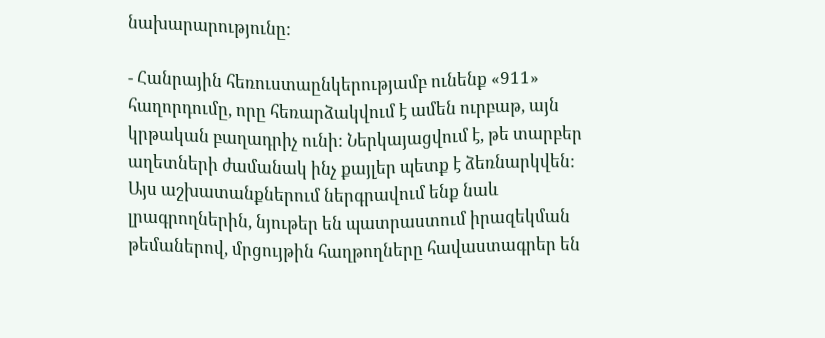նախարարությունը:

- Հանրային հեռուստաընկերությամբ ունենք «911» հաղորդումը, որը հեռարձակվում է ամեն ուրբաթ, այն կրթական բաղադրիչ ունի: Ներկայացվում է, թե տարբեր աղետների ժամանակ ինչ քայլեր պետք է ձեռնարկվեն: Այս աշխատանքներում ներգրավում ենք նաև լրագրողներին, նյութեր են պատրաստում իրազեկման թեմաներով, մրցույթին հաղթողները հավաստագրեր են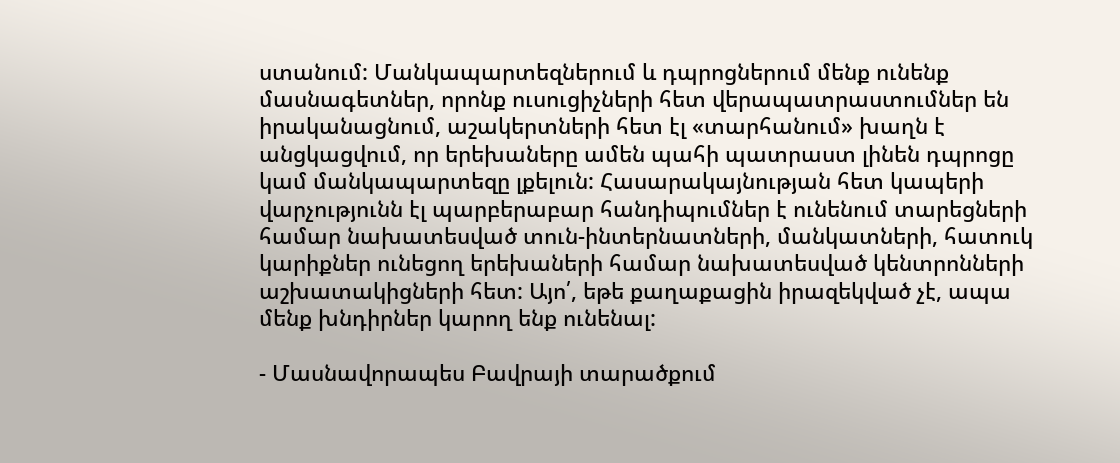ստանում: Մանկապարտեզներում և դպրոցներում մենք ունենք մասնագետներ, որոնք ուսուցիչների հետ վերապատրաստումներ են իրականացնում, աշակերտների հետ էլ «տարհանում» խաղն է անցկացվում, որ երեխաները ամեն պահի պատրաստ լինեն դպրոցը կամ մանկապարտեզը լքելուն: Հասարակայնության հետ կապերի վարչությունն էլ պարբերաբար հանդիպումներ է ունենում տարեցների համար նախատեսված տուն-ինտերնատների, մանկատների, հատուկ կարիքներ ունեցող երեխաների համար նախատեսված կենտրոնների աշխատակիցների հետ: Այո՛, եթե քաղաքացին իրազեկված չէ, ապա մենք խնդիրներ կարող ենք ունենալ:

- Մասնավորապես Բավրայի տարածքում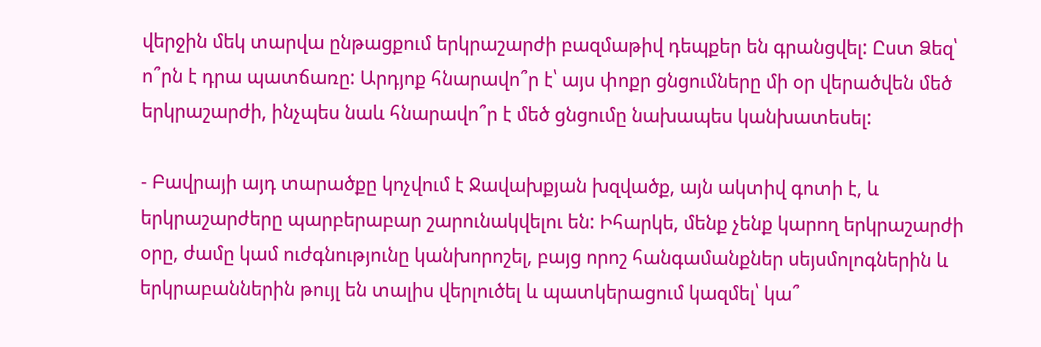վերջին մեկ տարվա ընթացքում երկրաշարժի բազմաթիվ դեպքեր են գրանցվել: Ըստ Ձեզ՝ ո՞րն է դրա պատճառը: Արդյոք հնարավո՞ր է՝ այս փոքր ցնցումները մի օր վերածվեն մեծ երկրաշարժի, ինչպես նաև հնարավո՞ր է մեծ ցնցումը նախապես կանխատեսել:

- Բավրայի այդ տարածքը կոչվում է Ջավախքյան խզվածք, այն ակտիվ գոտի է, և երկրաշարժերը պարբերաբար շարունակվելու են: Իհարկե, մենք չենք կարող երկրաշարժի օրը, ժամը կամ ուժգնությունը կանխորոշել, բայց որոշ հանգամանքներ սեյսմոլոգներին և երկրաբաններին թույլ են տալիս վերլուծել և պատկերացում կազմել՝ կա՞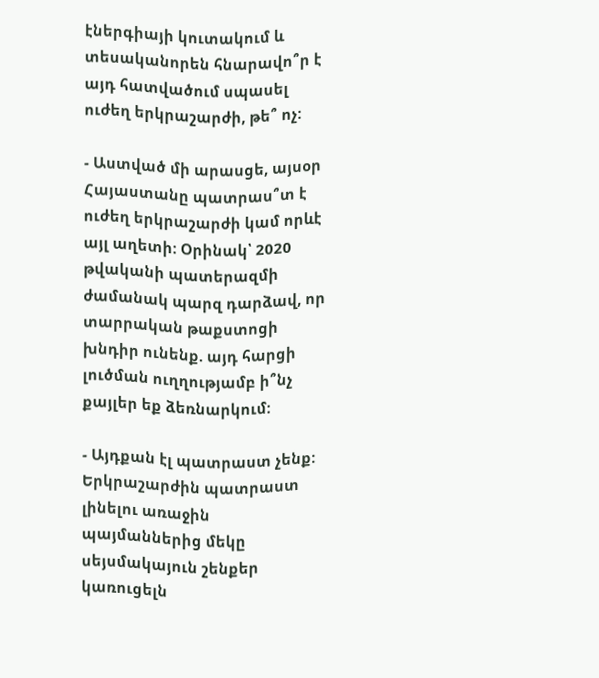էներգիայի կուտակում և տեսականորեն հնարավո՞ր է այդ հատվածում սպասել ուժեղ երկրաշարժի, թե՞ ոչ:

- Աստված մի արասցե, այսօր Հայաստանը պատրաս՞տ է ուժեղ երկրաշարժի կամ որևէ այլ աղետի: Օրինակ՝ 2020 թվականի պատերազմի ժամանակ պարզ դարձավ, որ տարրական թաքստոցի խնդիր ունենք. այդ հարցի լուծման ուղղությամբ ի՞նչ քայլեր եք ձեռնարկում:

- Այդքան էլ պատրաստ չենք: Երկրաշարժին պատրաստ լինելու առաջին պայմաններից մեկը սեյսմակայուն շենքեր կառուցելն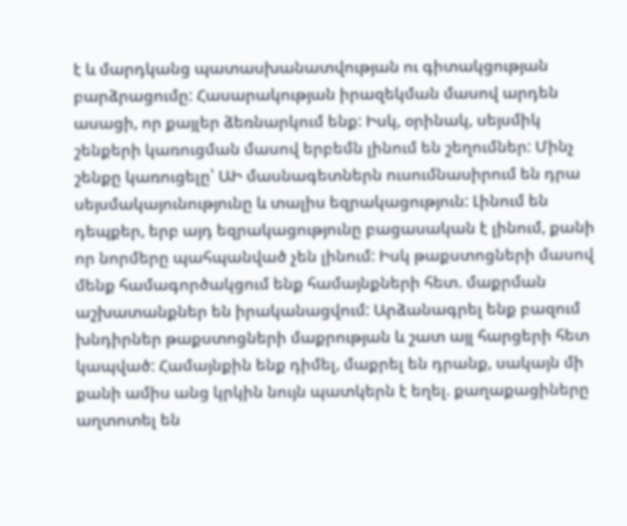է և մարդկանց պատասխանատվության ու գիտակցության բարձրացումը: Հասարակության իրազեկման մասով արդեն ասացի, որ քայլեր ձեռնարկում ենք: Իսկ, օրինակ, սեյսմիկ շենքերի կառուցման մասով երբեմն լինում են շեղումներ: Մինչ շենքը կառուցելը՝ ԱԻ մասնագետներն ուսումնասիրում են դրա սեյսմակայունությունը և տալիս եզրակացություն: Լինում են դեպքեր, երբ այդ եզրակացությունը բացասական է լինում, քանի որ նորմերը պահպանված չեն լինում: Իսկ թաքստոցների մասով մենք համագործակցում ենք համայնքների հետ. մաքրման աշխատանքներ են իրականացվում: Արձանագրել ենք բազում խնդիրներ թաքստոցների մաքրության և շատ այլ հարցերի հետ կապված: Համայնքին ենք դիմել, մաքրել են դրանք, սակայն մի քանի ամիս անց կրկին նույն պատկերն է եղել. քաղաքացիները աղտոտել են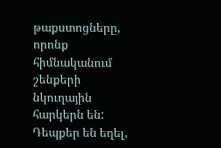թաքստոցները, որոնք հիմնականում շենքերի նկուղային հարկերն են: Դեպքեր են եղել,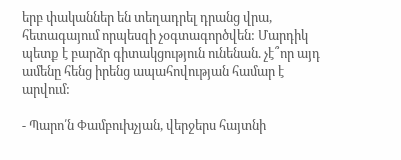երբ փականներ են տեղադրել դրանց վրա, հետագայում որպեսզի չօգտագործվեն: Մարդիկ պետք է բարձր գիտակցություն ունենան. չէ՞որ այդ ամենը հենց իրենց ապահովության համար է արվում:

- Պարո՛ն Փամբուխչյան, վերջերս հայտնի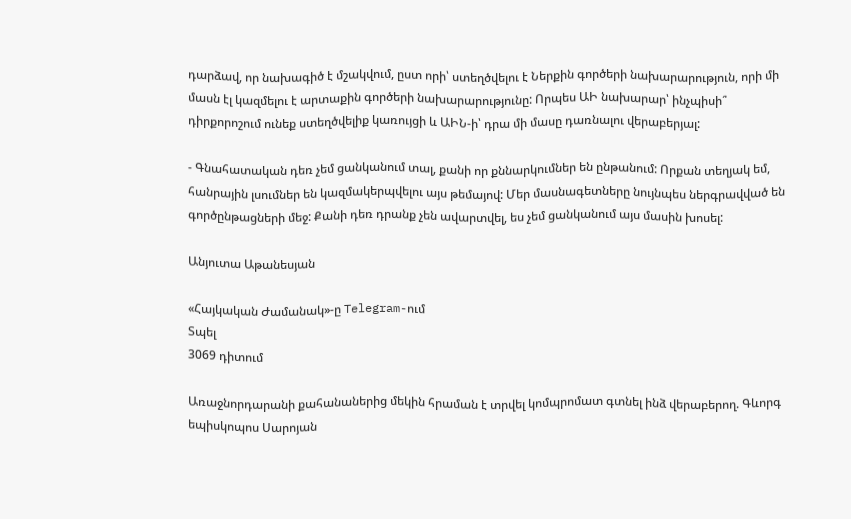դարձավ, որ նախագիծ է մշակվում, ըստ որի՝ ստեղծվելու է Ներքին գործերի նախարարություն, որի մի մասն էլ կազմելու է արտաքին գործերի նախարարությունը: Որպես ԱԻ նախարար՝ ինչպիսի՞ դիրքորոշում ունեք ստեղծվելիք կառույցի և ԱԻՆ-ի՝ դրա մի մասը դառնալու վերաբերյալ:

- Գնահատական դեռ չեմ ցանկանում տալ, քանի որ քննարկումներ են ընթանում: Որքան տեղյակ եմ, հանրային լսումներ են կազմակերպվելու այս թեմայով: Մեր մասնագետները նույնպես ներգրավված են գործընթացների մեջ: Քանի դեռ դրանք չեն ավարտվել, ես չեմ ցանկանում այս մասին խոսել:

Անյուտա Աթանեսյան

«Հայկական Ժամանակ»-ը Telegram-ում
Տպել
3069 դիտում

Առաջնորդարանի քահանաներից մեկին հրաման է տրվել կոմպրոմատ գտնել ինձ վերաբերող. Գևորգ եպիսկոպոս Սարոյան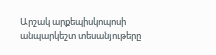Արշակ արքեպիսկոպոսի անպարկեշտ տեսանյութերը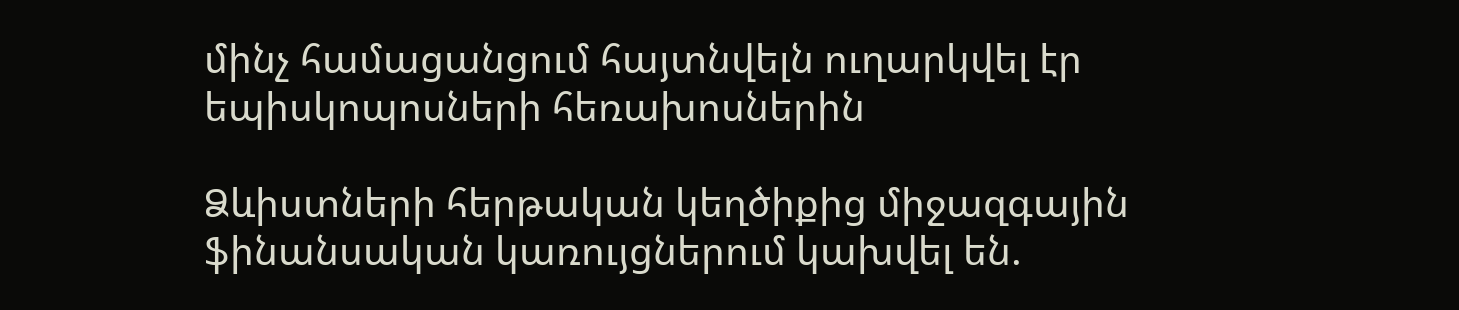մինչ համացանցում հայտնվելն ուղարկվել էր եպիսկոպոսների հեռախոսներին

Ձևիստների հերթական կեղծիքից միջազգային ֆինանսական կառույցներում կախվել են.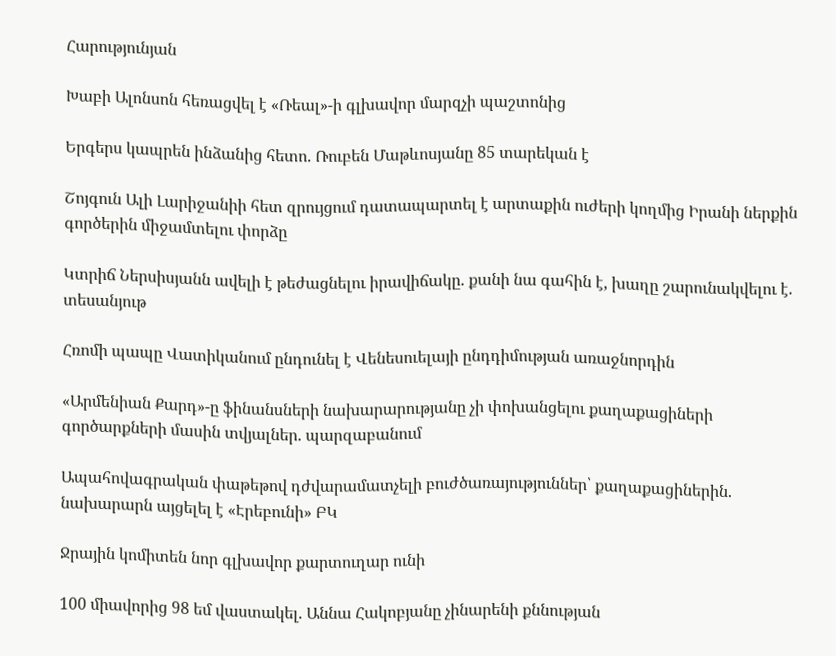Հարությունյան

Խաբի Ալոնսոն հեռացվել է «Ռեալ»-ի գլխավոր մարզչի պաշտոնից

Երգերս կապրեն ինձանից հետո. Ռուբեն Մաթևոսյանը 85 տարեկան է

Շոյգուն Ալի Լարիջանիի հետ զրույցում դատապարտել է արտաքին ուժերի կողմից Իրանի ներքին գործերին միջամտելու փորձը

Կտրիճ Ներսիսյանն ավելի է թեժացնելու իրավիճակը. քանի նա գահին է, խաղը շարունակվելու է. տեսանյութ

Հռոմի պապը Վատիկանում ընդունել է Վենեսուելայի ընդդիմության առաջնորդին

«Արմենիան Քարդ»-ը ֆինանսների նախարարությանը չի փոխանցելու քաղաքացիների գործարքների մասին տվյալներ. պարզաբանում

Ապահովագրական փաթեթով դժվարամատչելի բուժծառայություններ՝ քաղաքացիներին. նախարարն այցելել է «Էրեբունի» ԲԿ

Ջրային կոմիտեն նոր գլխավոր քարտուղար ունի

100 միավորից 98 եմ վաստակել. Աննա Հակոբյանը չինարենի քննության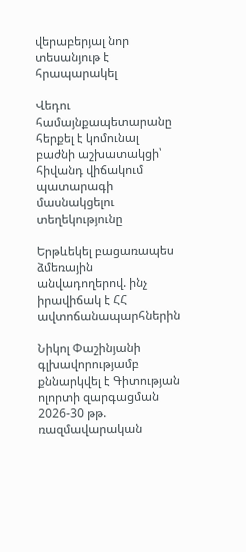վերաբերյալ նոր տեսանյութ է հրապարակել

Վեդու համայնքապետարանը հերքել է կոմունալ բաժնի աշխատակցի՝ հիվանդ վիճակում պատարագի մասնակցելու տեղեկությունը

Երթևեկել բացառապես ձմեռային անվադողերով. ինչ իրավիճակ է ՀՀ ավտոճանապարհներին

Նիկոլ Փաշինյանի գլխավորությամբ քննարկվել է Գիտության ոլորտի զարգացման 2026-30 թթ. ռազմավարական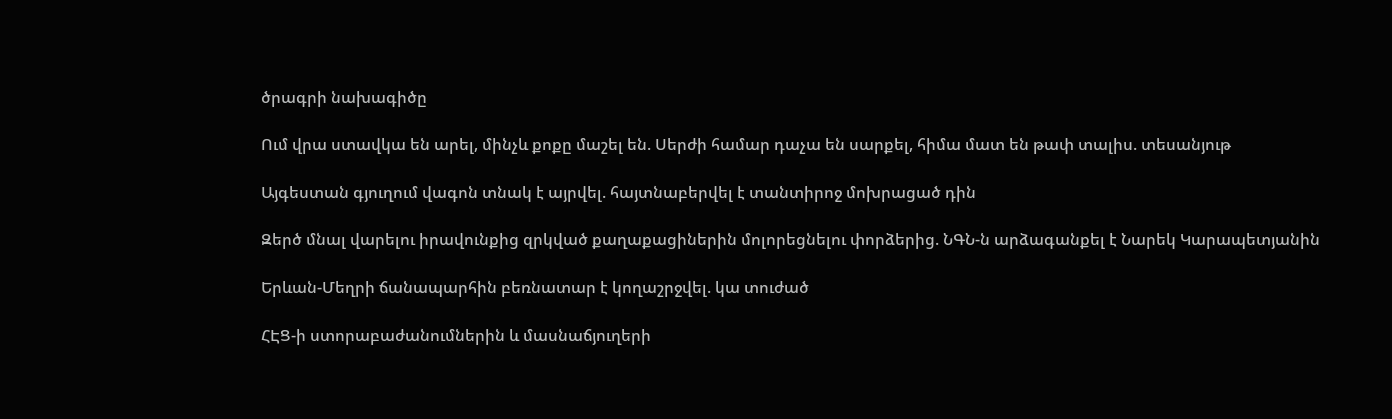ծրագրի նախագիծը

Ում վրա ստավկա են արել, մինչև քոքը մաշել են. Սերժի համար դաչա են սարքել, հիմա մատ են թափ տալիս. տեսանյութ

Այգեստան գյուղում վագոն տնակ է այրվել. հայտնաբերվել է տանտիրոջ մոխրացած դին

Զերծ մնալ վարելու իրավունքից զրկված քաղաքացիներին մոլորեցնելու փորձերից. ՆԳՆ-ն արձագանքել է Նարեկ Կարապետյանին

Երևան-Մեղրի ճանապարհին բեռնատար է կողաշրջվել. կա տուժած

ՀԷՑ-ի ստորաբաժանումներին և մասնաճյուղերի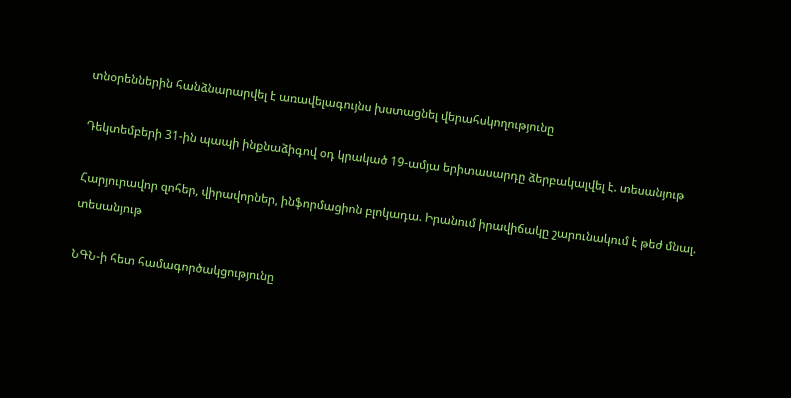տնօրեններին հանձնարարվել է առավելագույնս խստացնել վերահսկողությունը

Դեկտեմբերի 31-ին պապի ինքնաձիգով օդ կրակած 19-ամյա երիտասարդը ձերբակալվել է. տեսանյութ

Հարյուրավոր զոհեր, վիրավորներ, ինֆորմացիոն բլոկադա. Իրանում իրավիճակը շարունակում է թեժ մնալ. տեսանյութ

ՆԳՆ-ի հետ համագործակցությունը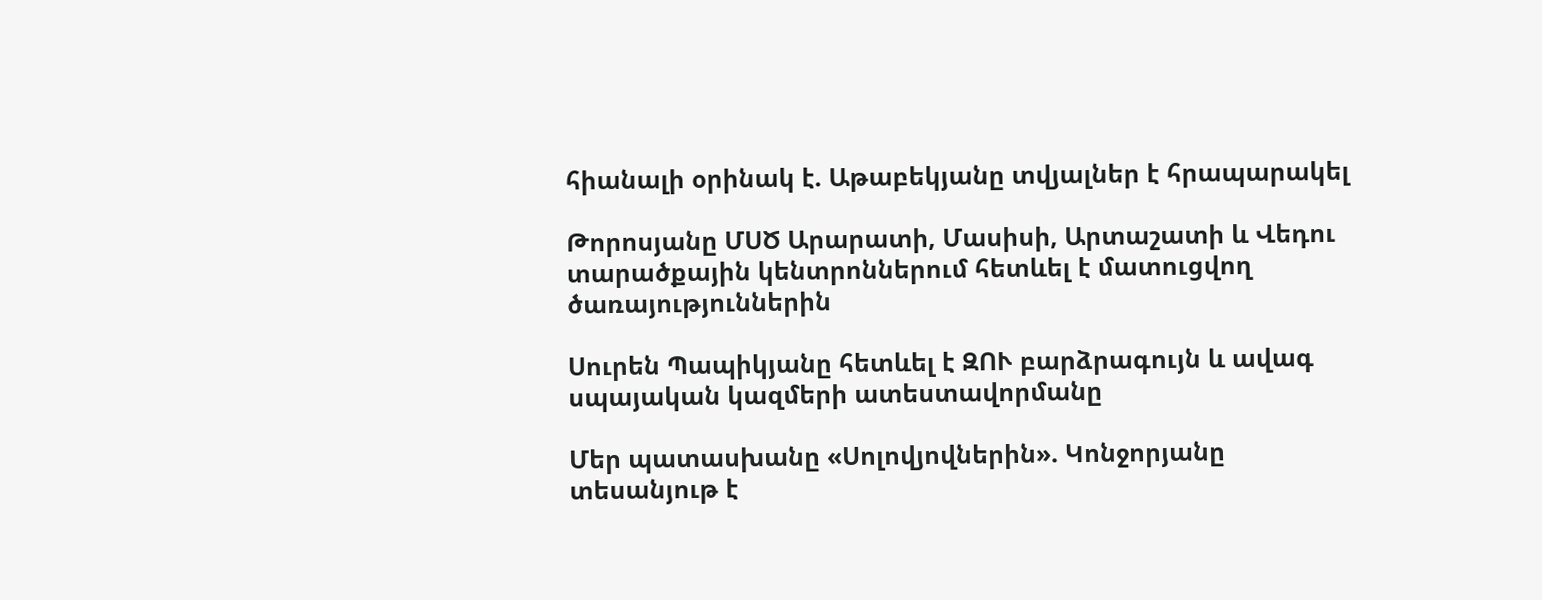հիանալի օրինակ է. Աթաբեկյանը տվյալներ է հրապարակել

Թորոսյանը ՄՍԾ Արարատի, Մասիսի, Արտաշատի և Վեդու տարածքային կենտրոններում հետևել է մատուցվող ծառայություններին

Սուրեն Պապիկյանը հետևել է ԶՈՒ բարձրագույն և ավագ սպայական կազմերի ատեստավորմանը

Մեր պատասխանը «Սոլովյովներին». Կոնջորյանը տեսանյութ է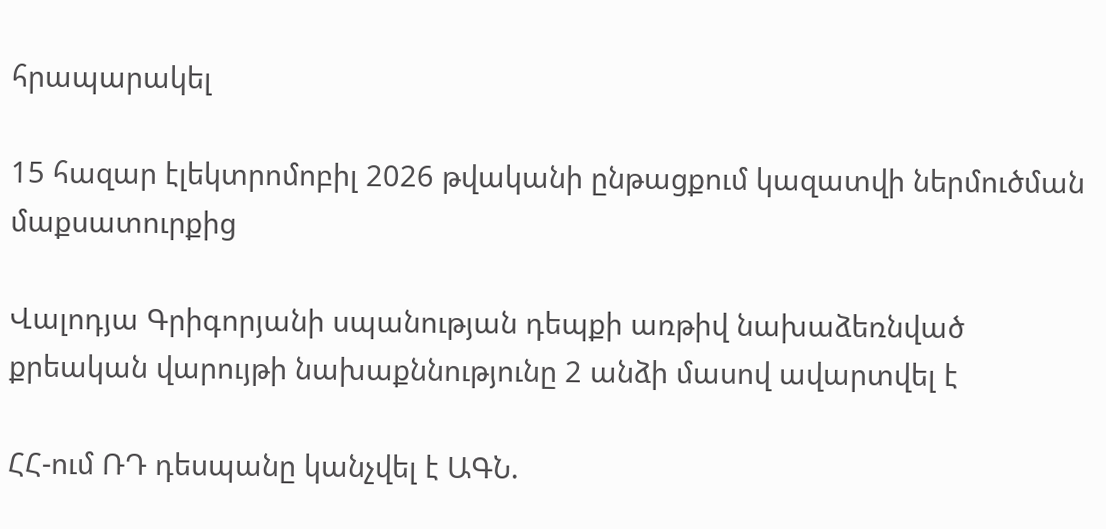հրապարակել

15 հազար էլեկտրոմոբիլ 2026 թվականի ընթացքում կազատվի ներմուծման մաքսատուրքից

Վալոդյա Գրիգորյանի սպանության դեպքի առթիվ նախաձեռնված քրեական վարույթի նախաքննությունը 2 անձի մասով ավարտվել է

ՀՀ-ում ՌԴ դեսպանը կանչվել է ԱԳՆ.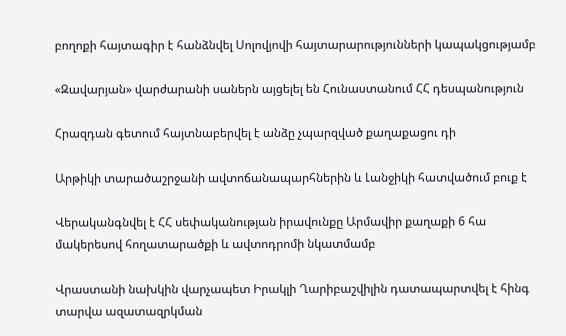բողոքի հայտագիր է հանձնվել Սոլովյովի հայտարարությունների կապակցությամբ

«Զավարյան» վարժարանի սաներն այցելել են Հունաստանում ՀՀ դեսպանություն

Հրազդան գետում հայտնաբերվել է անձը չպարզված քաղաքացու դի

Արթիկի տարածաշրջանի ավտոճանապարհներին և Լանջիկի հատվածում բուք է

Վերականգնվել է ՀՀ սեփականության իրավունքը Արմավիր քաղաքի 6 հա մակերեսով հողատարածքի և ավտոդրոմի նկատմամբ

Վրաստանի նախկին վարչապետ Իրակլի Ղարիբաշվիլին դատապարտվել է հինգ տարվա ազատազրկման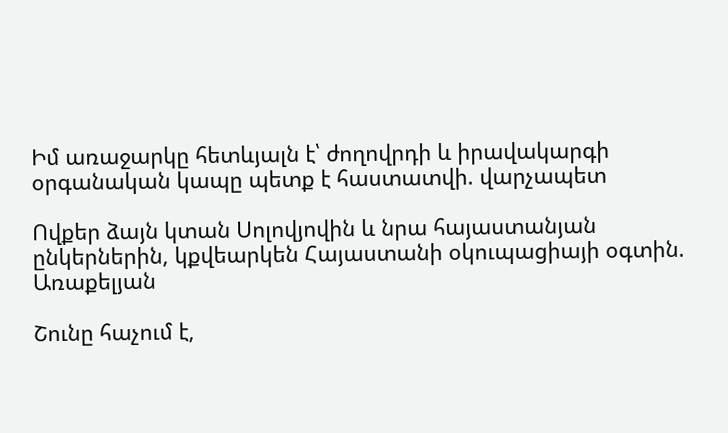Իմ առաջարկը հետևյալն է՝ ժողովրդի և իրավակարգի օրգանական կապը պետք է հաստատվի. վարչապետ

Ովքեր ձայն կտան Սոլովյովին և նրա հայաստանյան ընկերներին, կքվեարկեն Հայաստանի օկուպացիայի օգտին. Առաքելյան

Շունը հաչում է,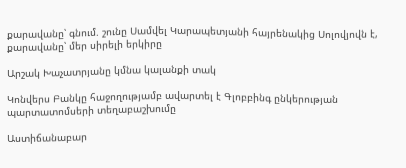քարավանը՝ գնում. շունը Սամվել Կարապետյանի հայրենակից Սոլովյովն է, քարավանը՝ մեր սիրելի երկիրը

Արշակ Խաչատրյանը կմնա կալանքի տակ

Կոնվերս Բանկը հաջողությամբ ավարտել է Գլոբբինգ ընկերության պարտատոմսերի տեղաբաշխումը

Աստիճանաբար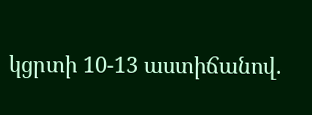կցրտի 10-13 աստիճանով.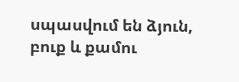սպասվում են ձյուն, բուք և քամու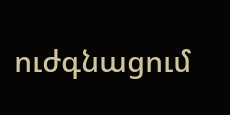ուժգնացում